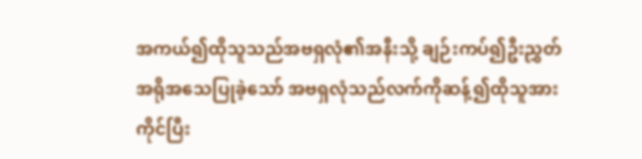အကယ်၍ထိုသူသည်အဗရှလုံ၏အနီးသို့ ချဉ်းကပ်၍ဦးညွှတ်အရိုအသေပြုခဲ့သော် အဗရှလုံသည်လက်ကိုဆန့်၍ထိုသူအား ကိုင်ပြီး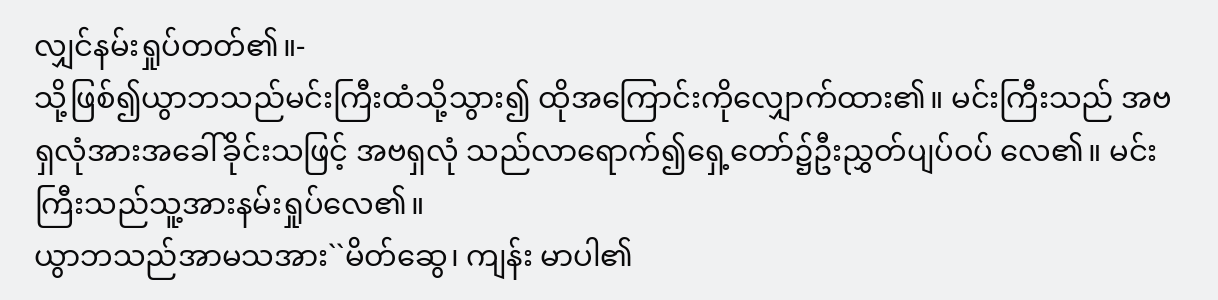လျှင်နမ်းရှုပ်တတ်၏။-
သို့ဖြစ်၍ယွာဘသည်မင်းကြီးထံသို့သွား၍ ထိုအကြောင်းကိုလျှောက်ထား၏။ မင်းကြီးသည် အဗရှလုံအားအခေါ်ခိုင်းသဖြင့် အဗရှလုံ သည်လာရောက်၍ရှေ့တော်၌ဦးညွှတ်ပျပ်ဝပ် လေ၏။ မင်းကြီးသည်သူ့အားနမ်းရှုပ်လေ၏။
ယွာဘသည်အာမသအား``မိတ်ဆွေ၊ ကျန်း မာပါ၏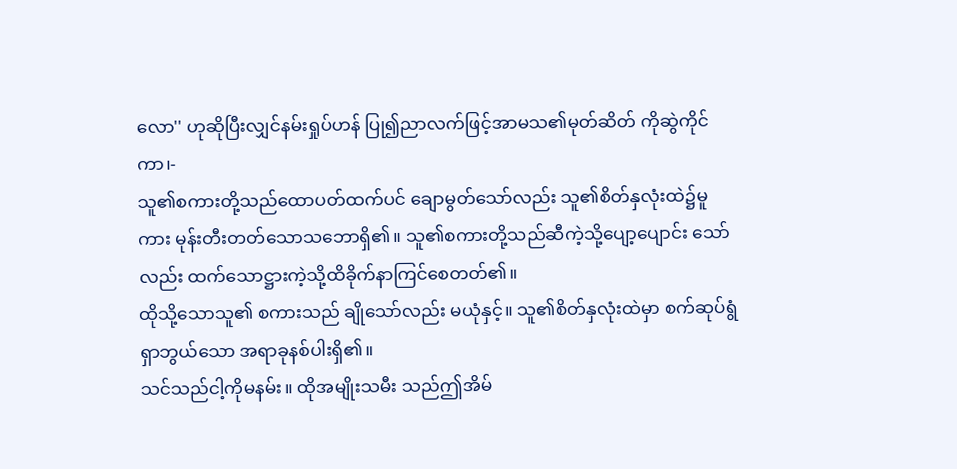လော'' ဟုဆိုပြီးလျှင်နမ်းရှုပ်ဟန် ပြု၍ညာလက်ဖြင့်အာမသ၏မုတ်ဆိတ် ကိုဆွဲကိုင်ကာ၊-
သူ၏စကားတို့သည်ထောပတ်ထက်ပင် ချောမွတ်သော်လည်း သူ၏စိတ်နှလုံးထဲ၌မူကား မုန်းတီးတတ်သောသဘောရှိ၏။ သူ၏စကားတို့သည်ဆီကဲ့သို့ပျော့ပျောင်း သော်လည်း ထက်သောဋ္ဌားကဲ့သို့ထိခိုက်နာကြင်စေတတ်၏။
ထိုသို့သောသူ၏ စကားသည် ချိုသော်လည်း မယုံနှင့်။ သူ၏စိတ်နှလုံးထဲမှာ စက်ဆုပ်ရွံရှာဘွယ်သော အရာခုနစ်ပါးရှိ၏။
သင်သည်ငါ့ကိုမနမ်း။ ထိုအမျိုးသမီး သည်ဤအိမ်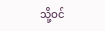သို့ဝင်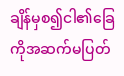ချိန်မှစ၍ငါ၏ခြေ ကိုအဆက်မပြတ်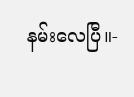နမ်းလေပြီ။-